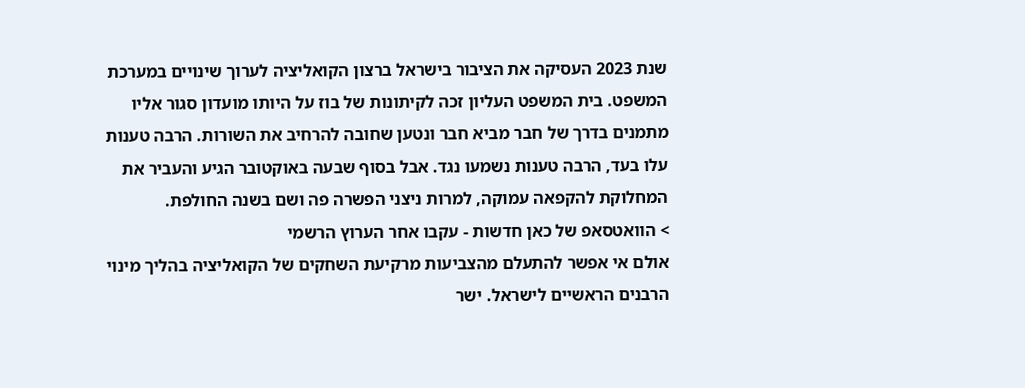שנת 2023 העסיקה את הציבור בישראל ברצון הקואליציה לערוך שינויים במערכת המשפט. בית המשפט העליון זכה לקיתונות של בוז על היותו מועדון סגור אליו מתמנים בדרך של חבר מביא חבר ונטען שחובה להרחיב את השורות. הרבה טענות עלו בעד, הרבה טענות נשמעו נגד. אבל בסוף שבעה באוקטובר הגיע והעביר את המחלוקת להקפאה עמוקה, למרות ניצני הפשרה פה ושם בשנה החולפת.
> הוואטסאפ של כאן חדשות - עקבו אחר הערוץ הרשמי
אולם אי אפשר להתעלם מהצביעות מרקיעת השחקים של הקואליציה בהליך מינוי הרבנים הראשיים לישראל. ישר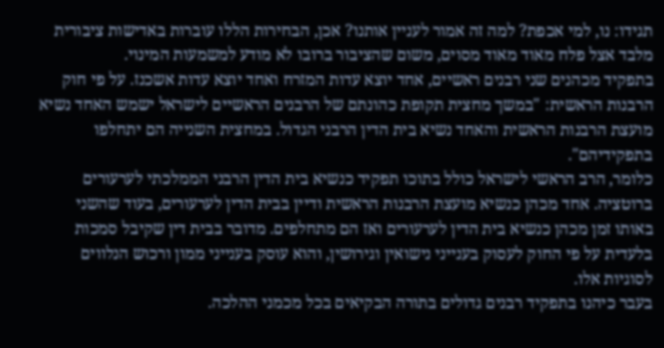תגידו: נו, למי אכפת? למה זה אמור לעניין אותנו? אכן, הבחירות הללו עוברות באדישות ציבורית מלבד אצל פלח מאוד מאוד מסוים, משום שהציבור ברובו לא מודע למשמעות המינוי.
בתפקיד מכהנים שני רבנים ראשיים, אחד יוצא עדות המזרח ואחד יוצא עדות אשכנז. על פי חוק הרבנות הראשית: "במשך מחצית תקופת כהונתם של הרבנים הראשיים לישראל ישמש האחד נשיא מועצת הרבנות הראשית והאחד נשיא בית הדין הרבני הגדול. במחצית השנייה הם יתחלפו בתפקידיהם".
כלומר, הרב הראשי לישראל כולל בתוכו תפקיד כנשיא בית הדין הרבני הממלכתי לערעורים ברוטציה. אחד מכהן כנשיא מועצת הרבנות הראשית ודיין בבית הדין לערעורים, בעוד שהשני באותו זמן מכהן כנשיא בית הדין לערעורים ואז הם מתחלפים. מדובר בבית דין שקיבל סמכות בלעדית על פי החוק לעסוק בענייני נישואין וגירושין, והוא עוסק בענייני ממון ורכוש הנלווים לסוגיות אלו.
בעבר כיהנו בתפקיד רבנים גדולים בתורה הבקיאים בכל מכמני ההלכה.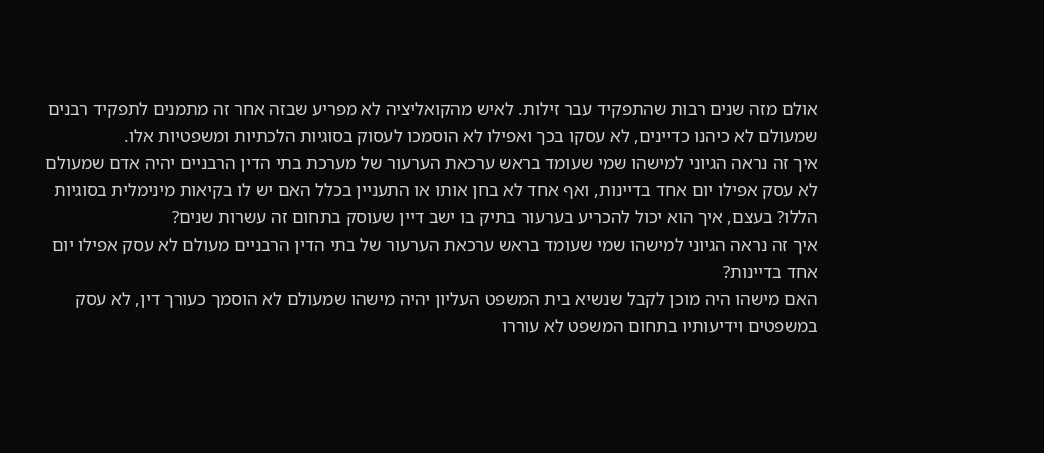אולם מזה שנים רבות שהתפקיד עבר זילות. לאיש מהקואליציה לא מפריע שבזה אחר זה מתמנים לתפקיד רבנים שמעולם לא כיהנו כדיינים, לא עסקו בכך ואפילו לא הוסמכו לעסוק בסוגיות הלכתיות ומשפטיות אלו.
איך זה נראה הגיוני למישהו שמי שעומד בראש ערכאת הערעור של מערכת בתי הדין הרבניים יהיה אדם שמעולם לא עסק אפילו יום אחד בדיינות, ואף אחד לא בחן אותו או התעניין בכלל האם יש לו בקיאות מינימלית בסוגיות הללו? בעצם, איך הוא יכול להכריע בערעור בתיק בו ישב דיין שעוסק בתחום זה עשרות שנים?
איך זה נראה הגיוני למישהו שמי שעומד בראש ערכאת הערעור של בתי הדין הרבניים מעולם לא עסק אפילו יום אחד בדיינות?
האם מישהו היה מוכן לקבל שנשיא בית המשפט העליון יהיה מישהו שמעולם לא הוסמך כעורך דין, לא עסק במשפטים וידיעותיו בתחום המשפט לא עוררו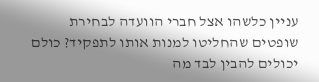עניין כלשהו אצל חברי הוועדה לבחירת שופטים שהחליטו למנות אותו לתפקיד? כולם יכולים להבין לבד מה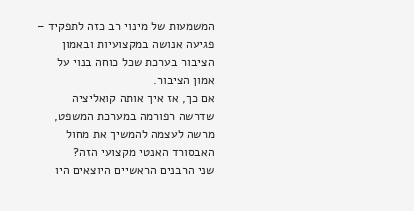המשמעות של מינוי רב כזה לתפקיד – פגיעה אנושה במקצועיות ובאמון הציבור בערכת שכל כוחה בנוי על אמון הציבור.
אם כך, אז איך אותה קואליציה שדרשה רפורמה במערכת המשפט, מרשה לעצמה להמשיך את מחול האבסורד האנטי מקצועי הזה?
שני הרבנים הראשיים היוצאים היו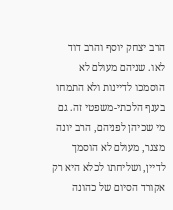הרב יצחק יוסף והרב דוד לאו. שניהם מעולם לא הוסמכו לדיינות ולא התמחו בענף הלכתי-משפטי זה. גם מי שכיהן לפניהם, הרב יונה מצגר, מעולם לא הוסמך לדיין, ושליחתו לכלא היא רק אקורד הסיום של כהונה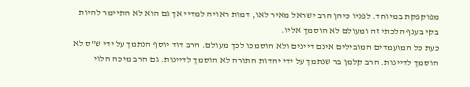מפוקפקת במיוחד. לפניו כיהן הרב ישראל מאיר לאו, דמות ראויה למדיי אך גם הוא לא התיימר להיות בקי בענף הלכתי זה ומעולם לא הוסמך אליו.
כעת כל המועמדים המובילים אינם דיינים ולא הוסמכו לכך מעולם. הרב דוד יוסף הנתמך על ידי ש"ס לא הוסמך לדיינות. הרב קלמן בר שנתמך על ידי יהדות התורה לא הוסמך לדיינות. גם הרב מיכה הלוי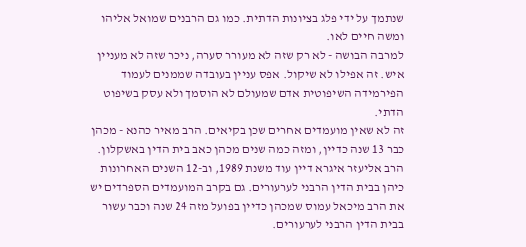שנתמך על ידי פלג בציונות הדתית. כמו גם הרבנים שמואל אליהו ומשה חיים לאו.
למרבה הבושה - לא רק שזה לא מעורר סערה, ניכר שזה לא מעניין איש. זה אפילו לא שיקול. אפס עניין בעובדה שממנים לעמוד הפירמידה השיפוטית אדם שמעולם לא הוסמך ולא עסק בשיפוט הדתי.
זה לא שאין מועמדים אחרים שכן בקיאים. הרב מאיר כהנא - מכהן כבר 13 שנה כדיין, ומזה כמה שנים מכהן כאב בית הדין באשקלון. הרב אליעזר איגרא דיין עוד משנת 1989, וב-12 השנים האחרונות כיהן בבית הדין הרבני לערעורים. גם בקרב המועמדים הספרדים יש את הרב מיכאל עמוס שמכהן כדיין בפועל מזה 24 שנה וכבר עשור בבית הדין הרבני לערעורים.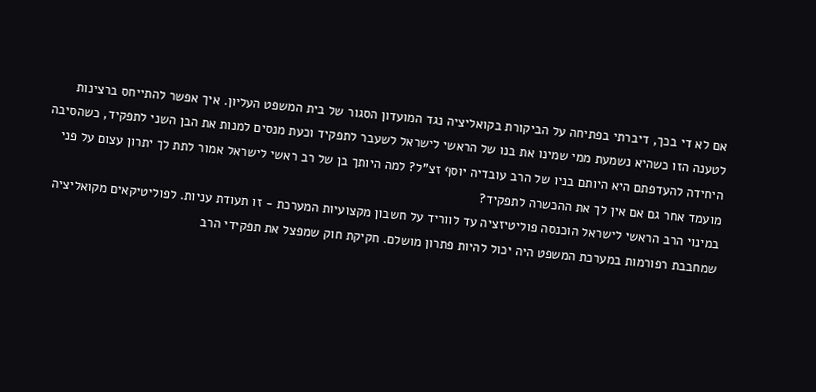אם לא די בכך, דיברתי בפתיחה על הביקורת בקואליציה נגד המועדון הסגור של בית המשפט העליון. איך אפשר להתייחס ברצינות לטענה הזו כשהיא נשמעת ממי שמינו את בנו של הראשי לישראל לשעבר לתפקיד וכעת מנסים למנות את הבן השני לתפקיד, כשהסיבה היחידה להעדפתם היא היותם בניו של הרב עובדיה יוסף זצ"ל? למה היותך בן של רב ראשי לישראל אמור לתת לך יתרון עצום על פני מועמד אחר גם אם אין לך את ההכשרה לתפקיד?
במינוי הרב הראשי לישראל הוכנסה פוליטיזציה עד לווריד על חשבון מקצועיות המערכת - זו תעודת עניות. לפוליטיקאים מקואליציה שמחבבת רפורמות במערכת המשפט היה יכול להיות פתרון מושלם. חקיקת חוק שמפצל את תפקידי הרב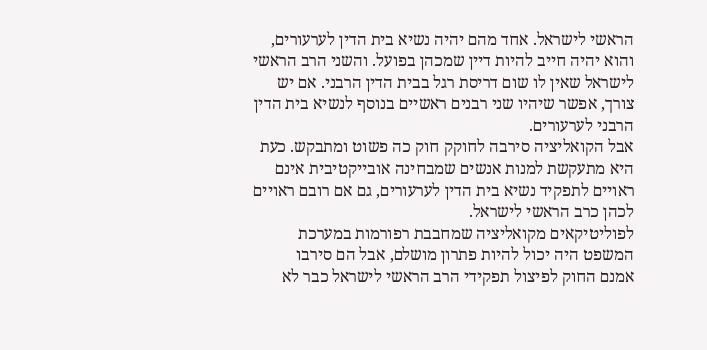הראשי לישראל. אחד מהם יהיה נשיא בית הדין לערעורים, והוא יהיה חייב להיות דיין שמכהן בפועל. והשני הרב הראשי לישראל שאין לו שום דריסת רגל בבית הדין הרבני. אם יש צורך, אפשר שיהיו שני רבנים ראשיים בנוסף לנשיא בית הדין הרבני לערעורים.
אבל הקואליציה סירבה לחוקק חוק כה פשוט ומתבקש. כעת היא מתעקשת למנות אנשים שמבחינה אובייקטיבית אינם ראויים לתפקיד נשיא בית הדין לערעורים, גם אם רובם ראויים לכהן כרב הראשי לישראל.
לפוליטיקאים מקואליציה שמחבבת רפורמות במערכת המשפט היה יכול להיות פתרון מושלם, אבל הם סירבו
אמנם החוק לפיצול תפקידי הרב הראשי לישראל כבר לא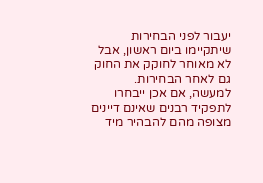יעבור לפני הבחירות שיתקיימו ביום ראשון, אבל לא מאוחר לחוקק את החוק גם לאחר הבחירות. למעשה, אם אכן ייבחרו לתפקיד רבנים שאינם דיינים מצופה מהם להבהיר מיד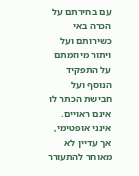עם בחירתם על הכרה באי כשירותם ועל ויתור מיוזמתם על התפקיד הנוסף ועל חבישת הכתר לו אינם ראויים.
אינני אופטימי, אך עדיין לא מאוחר להתעורר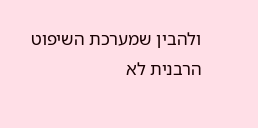ולהבין שמערכת השיפוט הרבנית לא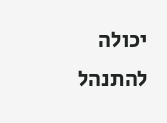יכולה להתנהל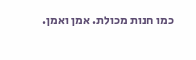כמו חנות מכולת. אמן ואמן.